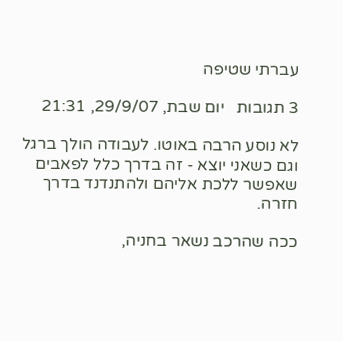עברתי שטיפה

3 תגובות   יום שבת, 29/9/07, 21:31

לא נוסע הרבה באוטו. לעבודה הולך ברגל וגם כשאני יוצא - זה בדרך כלל לפאבים שאפשר ללכת אליהם ולהתנדנד בדרך חזרה.

ככה שהרכב נשאר בחניה,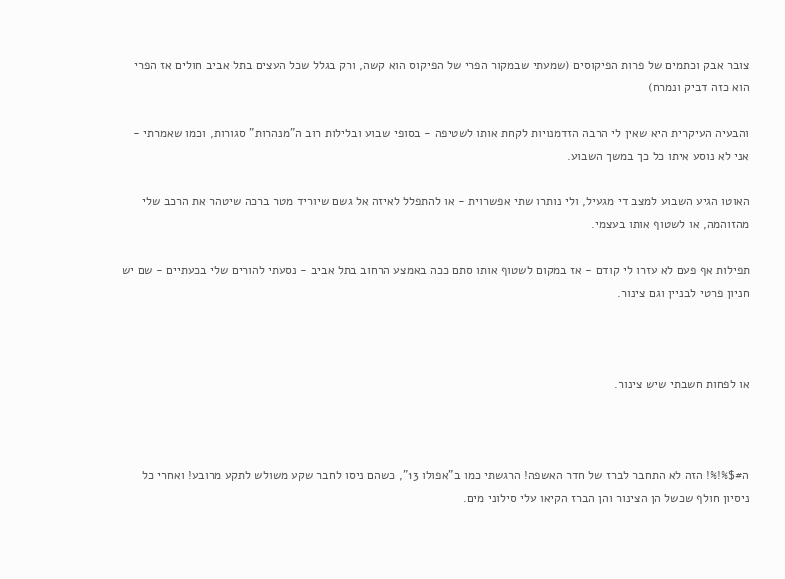צובר אבק וכתמים של פרות הפיקוסים (שמעתי שבמקור הפרי של הפיקוס הוא קשה, ורק בגלל שכל העצים בתל אביב חולים אז הפרי הוא כזה דביק ונמרח)

והבעיה העיקרית היא שאין לי הרבה הזדמנויות לקחת אותו לשטיפה - בסופי שבוע ובלילות רוב ה"מנהרות" סגורות, וכמו שאמרתי - אני לא נוסע איתו כל כך במשך השבוע.

האוטו הגיע השבוע למצב די מגעיל, ולי נותרו שתי אפשרוית - או להתפלל לאיזה אל גשם שיוריד מטר ברכה שיטהר את הרכב שלי מהזוהמה, או לשטוף אותו בעצמי.

תפילות אף פעם לא עזרו לי קודם - אז במקום לשטוף אותו סתם ככה באמצע הרחוב בתל אביב - נסעתי להורים שלי בכעתיים - שם יש חניון פרטי לבניין וגם צינור.



או לפחות חשבתי שיש צינור.



ה#$%!%! הזה לא התחבר לברז של חדר האשפה! הרגשתי כמו ב"אפולו 13", כשהם ניסו לחבר שקע משולש לתקע מרובע! ואחרי כל ניסיון חולף שכשל הן הצינור והן הברז הקיאו עלי סילוני מים.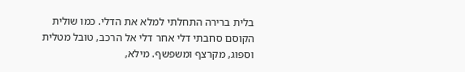בלית ברירה התחלתי למלא את הדלי. כמו שולית הקוסם סחבתי דלי אחר דלי אל הרכב, טובל מטלית וספוג, מקרצף ומשפשף. מילא,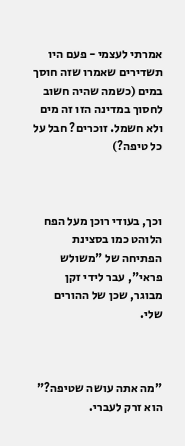אמרתי לעצמי - פעם היו תשדירים שאמרו שזה חוסך במים (כשמה שהיה חשוב לחסוך במדינה הזו זה מים ולא חשמל. זוכרים? חבל על כל טיפה?)



וכך, בעודי רוכן מעל הפח הלוהט כמו בסצינת הפתיחה של "משולש פראי", עבר לידי זקן מבוגר, שכן של ההורים שלי.



"מה אתה עושה שטיפה?" הוא זרק לעברי.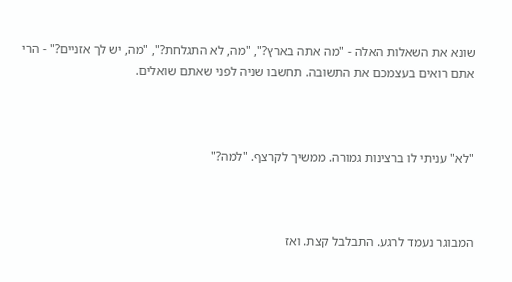שונא את השאלות האלה - "מה אתה בארץ?", "מה, לא התגלחת?", "מה, יש לך אזניים?" - הרי אתם רואים בעצמכם את התשובה. תחשבו שניה לפני שאתם שואלים.



"לא" עניתי לו ברצינות גמורה. ממשיך לקרצף. "למה?"



המבוגר נעמד לרגע. התבלבל קצת. ואז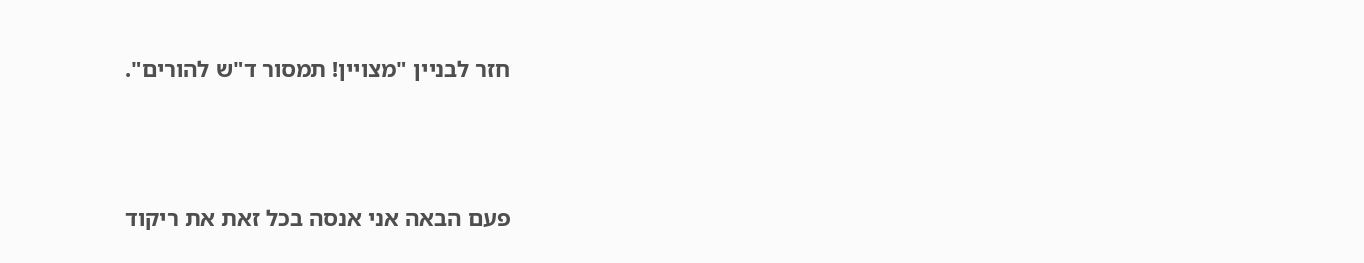חזר לבניין "מצויין! תמסור ד"ש להורים".



פעם הבאה אני אנסה בכל זאת את ריקוד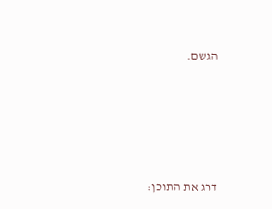הגשם.









דרג את התוכן: